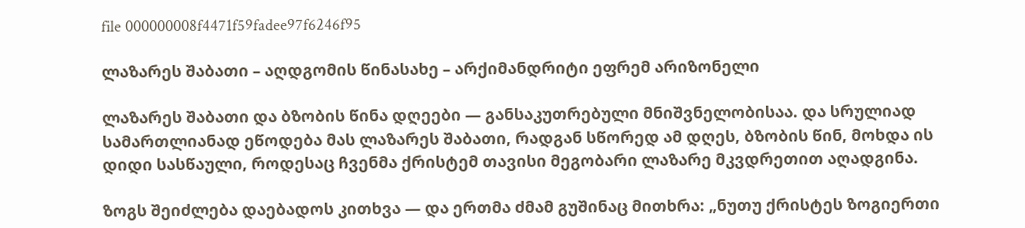file 000000008f4471f59fadee97f6246f95

ლაზარეს შაბათი – აღდგომის წინასახე – არქიმანდრიტი ეფრემ არიზონელი

ლაზარეს შაბათი და ბზობის წინა დღეები — განსაკუთრებული მნიშვნელობისაა. და სრულიად სამართლიანად ეწოდება მას ლაზარეს შაბათი, რადგან სწორედ ამ დღეს, ბზობის წინ, მოხდა ის დიდი სასწაული, როდესაც ჩვენმა ქრისტემ თავისი მეგობარი ლაზარე მკვდრეთით აღადგინა.

ზოგს შეიძლება დაებადოს კითხვა — და ერთმა ძმამ გუშინაც მითხრა: „ნუთუ ქრისტეს ზოგიერთი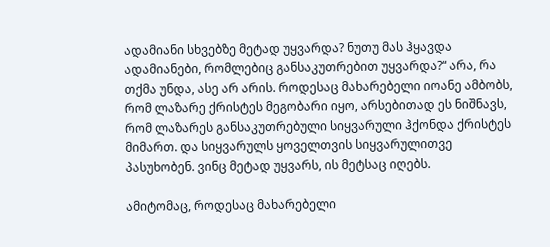ადამიანი სხვებზე მეტად უყვარდა? ნუთუ მას ჰყავდა ადამიანები, რომლებიც განსაკუთრებით უყვარდა?“ არა, რა თქმა უნდა, ასე არ არის. როდესაც მახარებელი იოანე ამბობს, რომ ლაზარე ქრისტეს მეგობარი იყო, არსებითად ეს ნიშნავს, რომ ლაზარეს განსაკუთრებული სიყვარული ჰქონდა ქრისტეს მიმართ. და სიყვარულს ყოველთვის სიყვარულითვე პასუხობენ. ვინც მეტად უყვარს, ის მეტსაც იღებს.

ამიტომაც, როდესაც მახარებელი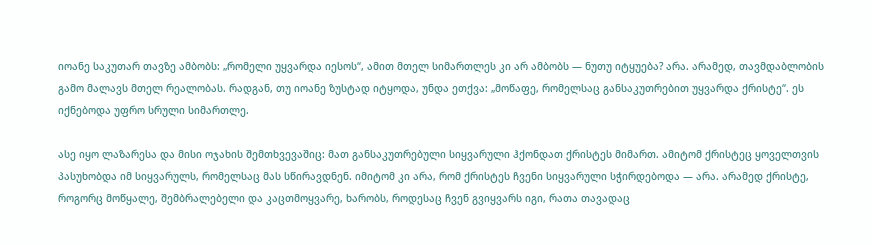იოანე საკუთარ თავზე ამბობს: „რომელი უყვარდა იესოს“, ამით მთელ სიმართლეს კი არ ამბობს — ნუთუ იტყუება? არა. არამედ, თავმდაბლობის გამო მალავს მთელ რეალობას. რადგან, თუ იოანე ზუსტად იტყოდა, უნდა ეთქვა: „მოწაფე, რომელსაც განსაკუთრებით უყვარდა ქრისტე“. ეს იქნებოდა უფრო სრული სიმართლე.

ასე იყო ლაზარესა და მისი ოჯახის შემთხვევაშიც: მათ განსაკუთრებული სიყვარული ჰქონდათ ქრისტეს მიმართ. ამიტომ ქრისტეც ყოველთვის პასუხობდა იმ სიყვარულს, რომელსაც მას სწირავდნენ. იმიტომ კი არა, რომ ქრისტეს ჩვენი სიყვარული სჭირდებოდა — არა. არამედ ქრისტე, როგორც მოწყალე, შემბრალებელი და კაცთმოყვარე, ხარობს, როდესაც ჩვენ გვიყვარს იგი, რათა თავადაც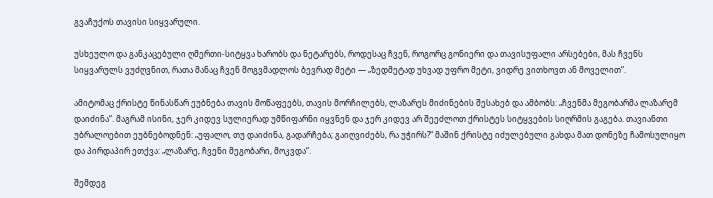გვაჩუქოს თავისი სიყვარული.

უსხეულო და განკაცებული ღმერთი-სიტყვა ხარობს და ნეტარებს, როდესაც ჩვენ, როგორც გონიერი და თავისუფალი არსებები, მას ჩვენს სიყვარულს ვუძღვნით, რათა მანაც ჩვენ მოგვმადლოს ბევრად მეტი — „ზედმეტად უხვად უფრო მეტი, ვიდრე ვითხოვთ ან მოველით“.

ამიტომაც ქრისტე წინასწარ ეუბნება თავის მოწაფეებს, თავის მორჩილებს, ლაზარეს მიძინების შესახებ და ამბობს: „ჩვენმა მეგობარმა ლაზარემ დაიძინა“. მაგრამ ისინი, ჯერ კიდევ სულიერად უმწიფარნი იყვნენ და ჯერ კიდევ არ შეეძლოთ ქრისტეს სიტყვების სიღრმის გაგება. თავიანთი უბრალოებით ეუბნებოდნენ: „უფალო, თუ დაიძინა, გადარჩება; გაიღვიძებს, რა უჭირს?“ მაშინ ქრისტე იძულებული გახდა მათ დონეზე ჩამოსულიყო და პირდაპირ ეთქვა: „ლაზარე, ჩვენი მეგობარი, მოკვდა“.

შემდეგ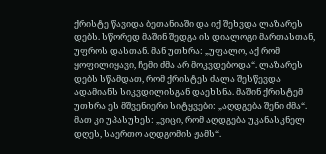ქრისტე წავიდა ბეთანიაში და იქ შეხვდა ლაზარეს დებს. სწორედ მაშინ შედგა ის დიალოგი მართასთან, უფროს დასთან. მან უთხრა: „უფალო, აქ რომ ყოფილიყავი, ჩემი ძმა არ მოკვდებოდა“. ლაზარეს დებს სწამდათ, რომ ქრისტეს ძალა შესწევდა ადამიანს სიკვდილისგან დაეხსნა. მაშინ ქრისტემ უთხრა ეს მშვენიერი სიტყვები: „აღდგება შენი ძმა“. მათ კი უპასუხეს: „ვიცი, რომ აღდგება უკანასკნელ დღეს, საერთო აღდგომის ჟამს“.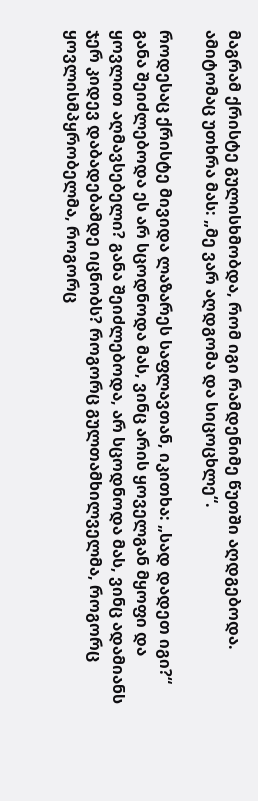მაგრამ ქრისტე გულისხმობდა, რომ იგი რამდენიმე წუთში აღდგებოდა. ამიტომაც უთხრა მას: „მე ვარ აღდგომა და სიცოცხლე“.

როდესაც ქრისტე მივიდა ლაზარეს საფლავთან, იკითხა: „სად დადეთ იგი?“ განა შეიძლებოდა ეს არ სცოდნოდა მას, ვინც არის ყოველგან მყოფი და ყოვლით აღმავსებელი? განა შეიძლებოდა, არ სცოდნოდა მას, ვინც ადამიანს ჯერ კიდევ დაბადებამდე იცნობს? როგორც გულთამხილველმა, როგორც ყოვლისმპყრობელმა, როგორც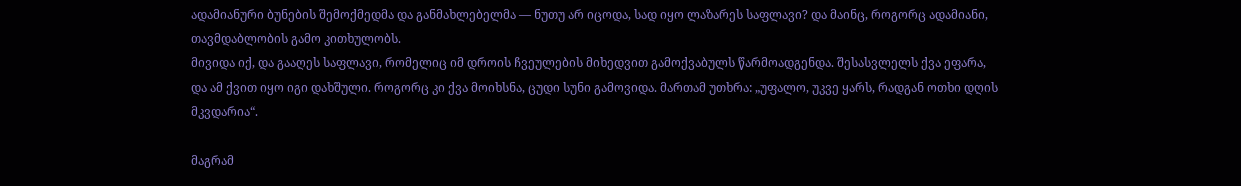ადამიანური ბუნების შემოქმედმა და განმახლებელმა — ნუთუ არ იცოდა, სად იყო ლაზარეს საფლავი? და მაინც, როგორც ადამიანი, თავმდაბლობის გამო კითხულობს.
მივიდა იქ, და გააღეს საფლავი, რომელიც იმ დროის ჩვეულების მიხედვით გამოქვაბულს წარმოადგენდა. შესასვლელს ქვა ეფარა, და ამ ქვით იყო იგი დახშული. როგორც კი ქვა მოიხსნა, ცუდი სუნი გამოვიდა. მართამ უთხრა: „უფალო, უკვე ყარს, რადგან ოთხი დღის მკვდარია“.

მაგრამ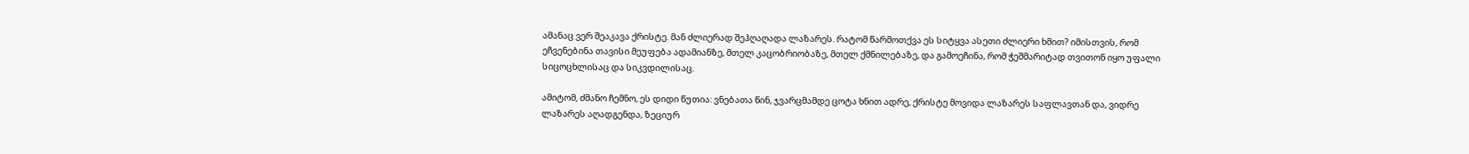ამანაც ვერ შეაკავა ქრისტე. მან ძლიერად შეჰღაღადა ლაზარეს. რატომ წარმოთქვა ეს სიტყვა ასეთი ძლიერი ხმით? იმისთვის, რომ ეჩვენებინა თავისი მეუფება ადამიანზე, მთელ კაცობრიობაზე, მთელ ქმნილებაზე, და გამოეჩინა, რომ ჭეშმარიტად თვითონ იყო უფალი სიცოცხლისაც და სიკვდილისაც.

ამიტომ, ძმანო ჩემნო, ეს დიდი წუთია: ვნებათა წინ, ჯვარცმამდე ცოტა ხნით ადრე, ქრისტე მოვიდა ლაზარეს საფლავთან და, ვიდრე ლაზარეს აღადგენდა, ზეციურ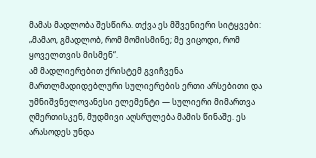მამას მადლობა შესწირა. თქვა ეს მშვენიერი სიტყვები: „მამაო, გმადლობ, რომ მომისმინე; მე ვიცოდი, რომ ყოველთვის მისმენ“.
ამ მადლიერებით ქრისტემ გვიჩვენა მართლმადიდებლური სულიერების ერთი არსებითი და უმნიშვნელოვანესი ელემენტი — სულიერი მიმართვა ღმერთისკენ, მუდმივი აღსრულება მამის წინაშე. ეს არასოდეს უნდა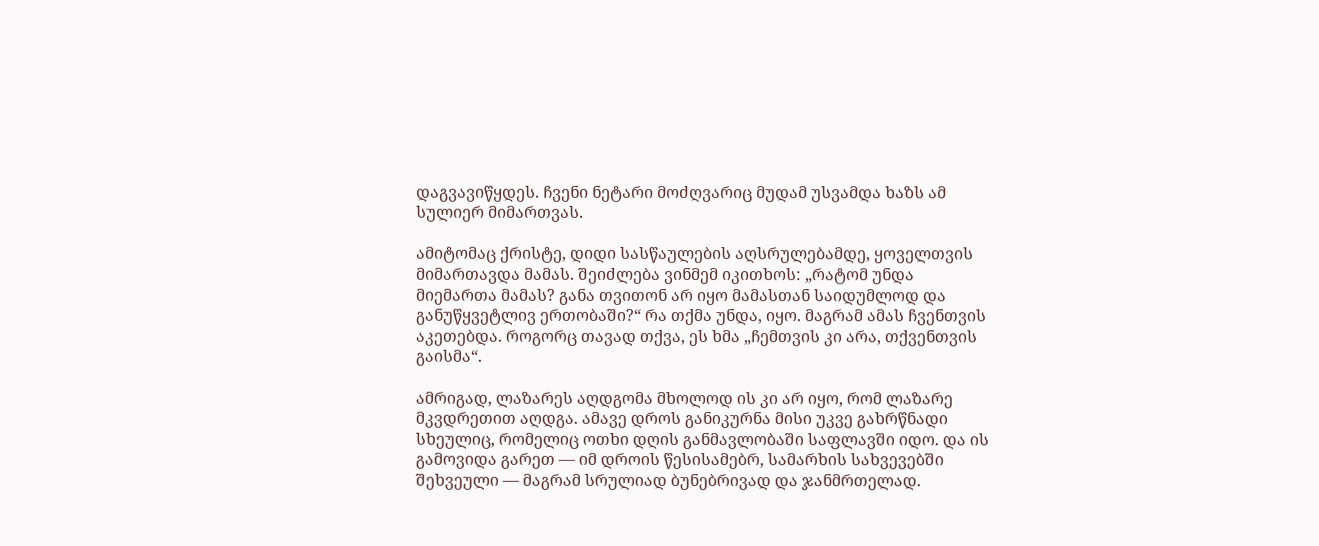დაგვავიწყდეს. ჩვენი ნეტარი მოძღვარიც მუდამ უსვამდა ხაზს ამ სულიერ მიმართვას.

ამიტომაც ქრისტე, დიდი სასწაულების აღსრულებამდე, ყოველთვის მიმართავდა მამას. შეიძლება ვინმემ იკითხოს: „რატომ უნდა მიემართა მამას? განა თვითონ არ იყო მამასთან საიდუმლოდ და განუწყვეტლივ ერთობაში?“ რა თქმა უნდა, იყო. მაგრამ ამას ჩვენთვის აკეთებდა. როგორც თავად თქვა, ეს ხმა „ჩემთვის კი არა, თქვენთვის გაისმა“.

ამრიგად, ლაზარეს აღდგომა მხოლოდ ის კი არ იყო, რომ ლაზარე მკვდრეთით აღდგა. ამავე დროს განიკურნა მისი უკვე გახრწნადი სხეულიც, რომელიც ოთხი დღის განმავლობაში საფლავში იდო. და ის გამოვიდა გარეთ — იმ დროის წესისამებრ, სამარხის სახვევებში შეხვეული — მაგრამ სრულიად ბუნებრივად და ჯანმრთელად.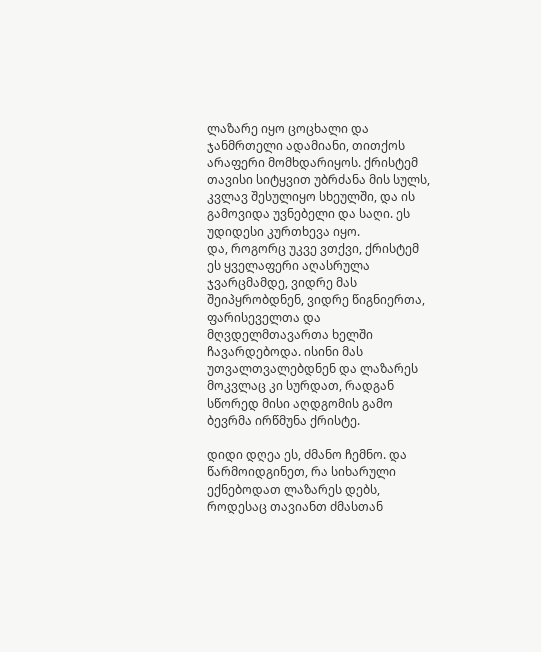ლაზარე იყო ცოცხალი და ჯანმრთელი ადამიანი, თითქოს არაფერი მომხდარიყოს. ქრისტემ თავისი სიტყვით უბრძანა მის სულს, კვლავ შესულიყო სხეულში, და ის გამოვიდა უვნებელი და საღი. ეს უდიდესი კურთხევა იყო.
და, როგორც უკვე ვთქვი, ქრისტემ ეს ყველაფერი აღასრულა ჯვარცმამდე, ვიდრე მას შეიპყრობდნენ, ვიდრე წიგნიერთა, ფარისეველთა და მღვდელმთავართა ხელში ჩავარდებოდა. ისინი მას უთვალთვალებდნენ და ლაზარეს მოკვლაც კი სურდათ, რადგან სწორედ მისი აღდგომის გამო ბევრმა ირწმუნა ქრისტე.

დიდი დღეა ეს, ძმანო ჩემნო. და წარმოიდგინეთ, რა სიხარული ექნებოდათ ლაზარეს დებს, როდესაც თავიანთ ძმასთან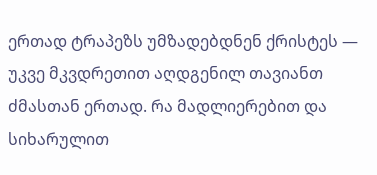ერთად ტრაპეზს უმზადებდნენ ქრისტეს — უკვე მკვდრეთით აღდგენილ თავიანთ ძმასთან ერთად. რა მადლიერებით და სიხარულით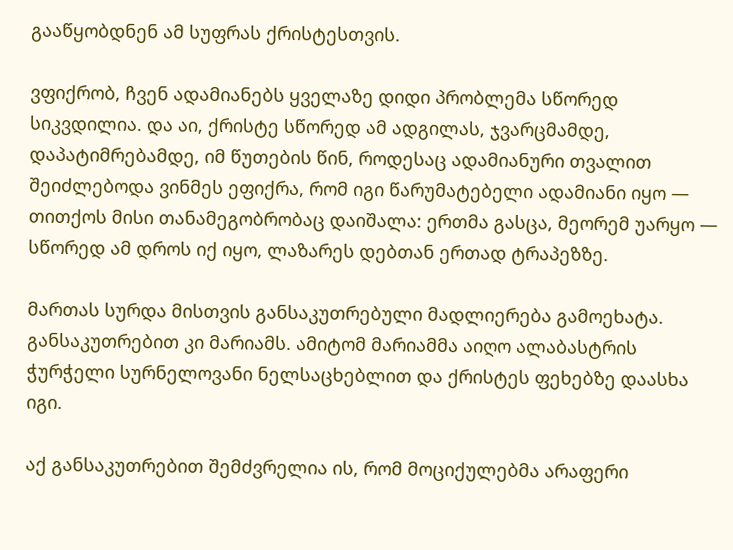გააწყობდნენ ამ სუფრას ქრისტესთვის.

ვფიქრობ, ჩვენ ადამიანებს ყველაზე დიდი პრობლემა სწორედ სიკვდილია. და აი, ქრისტე სწორედ ამ ადგილას, ჯვარცმამდე, დაპატიმრებამდე, იმ წუთების წინ, როდესაც ადამიანური თვალით შეიძლებოდა ვინმეს ეფიქრა, რომ იგი წარუმატებელი ადამიანი იყო — თითქოს მისი თანამეგობრობაც დაიშალა: ერთმა გასცა, მეორემ უარყო — სწორედ ამ დროს იქ იყო, ლაზარეს დებთან ერთად ტრაპეზზე.

მართას სურდა მისთვის განსაკუთრებული მადლიერება გამოეხატა. განსაკუთრებით კი მარიამს. ამიტომ მარიამმა აიღო ალაბასტრის ჭურჭელი სურნელოვანი ნელსაცხებლით და ქრისტეს ფეხებზე დაასხა იგი.

აქ განსაკუთრებით შემძვრელია ის, რომ მოციქულებმა არაფერი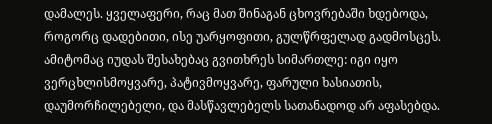დამალეს. ყველაფერი, რაც მათ შინაგან ცხოვრებაში ხდებოდა, როგორც დადებითი, ისე უარყოფითი, გულწრფელად გადმოსცეს. ამიტომაც იუდას შესახებაც გვითხრეს სიმართლე: იგი იყო ვერცხლისმოყვარე, პატივმოყვარე, ფარული ხასიათის, დაუმორჩილებელი, და მასწავლებელს სათანადოდ არ აფასებდა.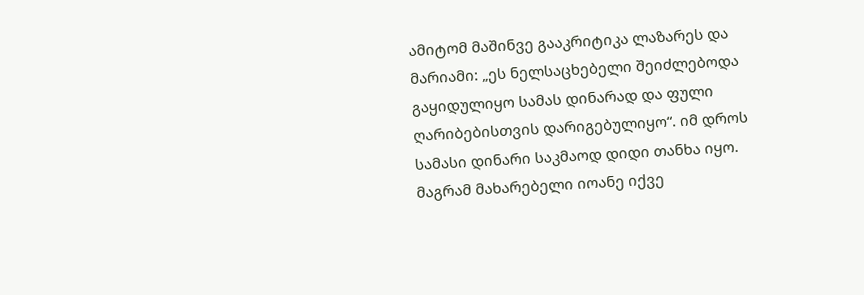ამიტომ მაშინვე გააკრიტიკა ლაზარეს და მარიამი: „ეს ნელსაცხებელი შეიძლებოდა გაყიდულიყო სამას დინარად და ფული ღარიბებისთვის დარიგებულიყო“. იმ დროს სამასი დინარი საკმაოდ დიდი თანხა იყო.
მაგრამ მახარებელი იოანე იქვე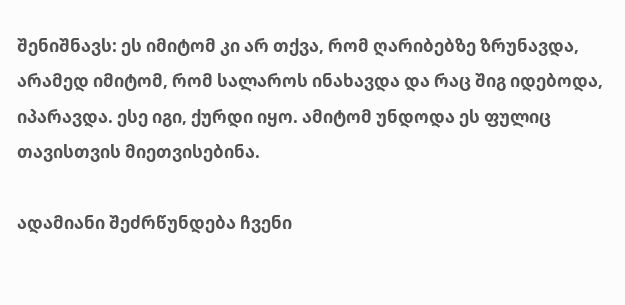შენიშნავს: ეს იმიტომ კი არ თქვა, რომ ღარიბებზე ზრუნავდა, არამედ იმიტომ, რომ სალაროს ინახავდა და რაც შიგ იდებოდა, იპარავდა. ესე იგი, ქურდი იყო. ამიტომ უნდოდა ეს ფულიც თავისთვის მიეთვისებინა.

ადამიანი შეძრწუნდება ჩვენი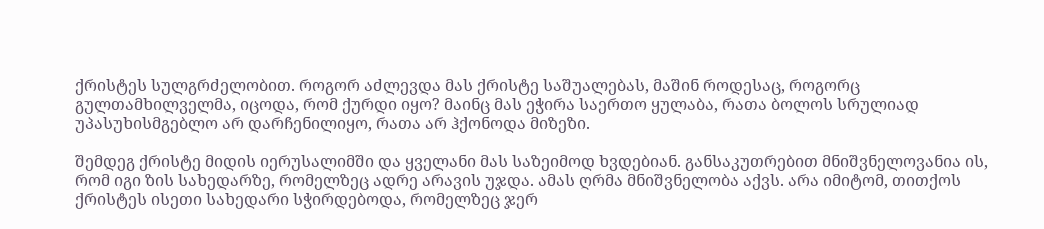ქრისტეს სულგრძელობით. როგორ აძლევდა მას ქრისტე საშუალებას, მაშინ როდესაც, როგორც გულთამხილველმა, იცოდა, რომ ქურდი იყო? მაინც მას ეჭირა საერთო ყულაბა, რათა ბოლოს სრულიად უპასუხისმგებლო არ დარჩენილიყო, რათა არ ჰქონოდა მიზეზი.

შემდეგ ქრისტე მიდის იერუსალიმში და ყველანი მას საზეიმოდ ხვდებიან. განსაკუთრებით მნიშვნელოვანია ის, რომ იგი ზის სახედარზე, რომელზეც ადრე არავის უჯდა. ამას ღრმა მნიშვნელობა აქვს. არა იმიტომ, თითქოს ქრისტეს ისეთი სახედარი სჭირდებოდა, რომელზეც ჯერ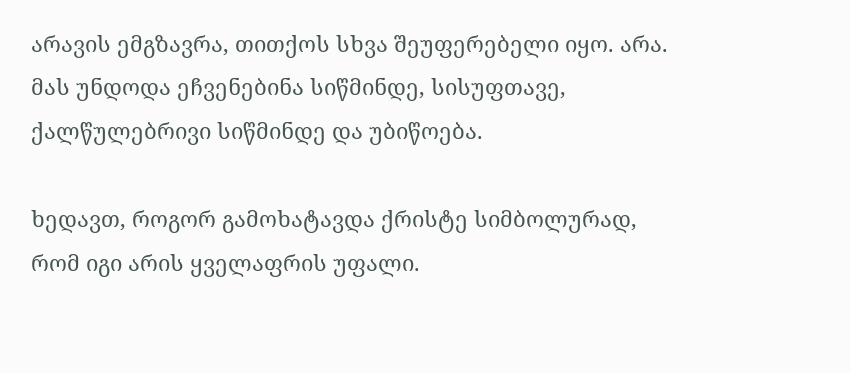არავის ემგზავრა, თითქოს სხვა შეუფერებელი იყო. არა. მას უნდოდა ეჩვენებინა სიწმინდე, სისუფთავე, ქალწულებრივი სიწმინდე და უბიწოება.

ხედავთ, როგორ გამოხატავდა ქრისტე სიმბოლურად, რომ იგი არის ყველაფრის უფალი.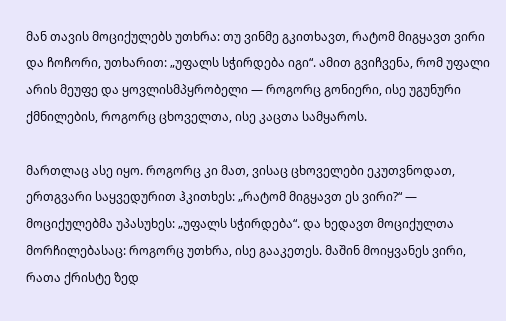მან თავის მოციქულებს უთხრა: თუ ვინმე გკითხავთ, რატომ მიგყავთ ვირი და ჩოჩორი, უთხარით: „უფალს სჭირდება იგი“. ამით გვიჩვენა, რომ უფალი არის მეუფე და ყოვლისმპყრობელი — როგორც გონიერი, ისე უგუნური ქმნილების, როგორც ცხოველთა, ისე კაცთა სამყაროს.

მართლაც ასე იყო. როგორც კი მათ, ვისაც ცხოველები ეკუთვნოდათ, ერთგვარი საყვედურით ჰკითხეს: „რატომ მიგყავთ ეს ვირი?“ — მოციქულებმა უპასუხეს: „უფალს სჭირდება“. და ხედავთ მოციქულთა მორჩილებასაც: როგორც უთხრა, ისე გააკეთეს. მაშინ მოიყვანეს ვირი, რათა ქრისტე ზედ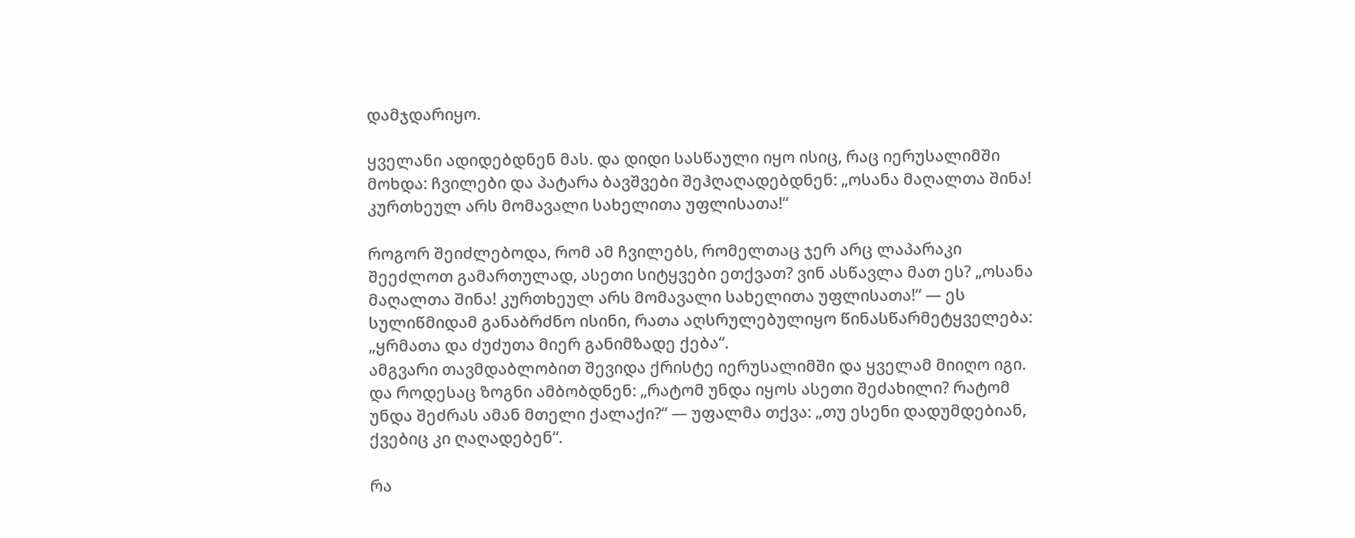დამჯდარიყო.

ყველანი ადიდებდნენ მას. და დიდი სასწაული იყო ისიც, რაც იერუსალიმში მოხდა: ჩვილები და პატარა ბავშვები შეჰღაღადებდნენ: „ოსანა მაღალთა შინა! კურთხეულ არს მომავალი სახელითა უფლისათა!“

როგორ შეიძლებოდა, რომ ამ ჩვილებს, რომელთაც ჯერ არც ლაპარაკი შეეძლოთ გამართულად, ასეთი სიტყვები ეთქვათ? ვინ ასწავლა მათ ეს? „ოსანა მაღალთა შინა! კურთხეულ არს მომავალი სახელითა უფლისათა!“ — ეს სულიწმიდამ განაბრძნო ისინი, რათა აღსრულებულიყო წინასწარმეტყველება: „ყრმათა და ძუძუთა მიერ განიმზადე ქება“.
ამგვარი თავმდაბლობით შევიდა ქრისტე იერუსალიმში და ყველამ მიიღო იგი. და როდესაც ზოგნი ამბობდნენ: „რატომ უნდა იყოს ასეთი შეძახილი? რატომ უნდა შეძრას ამან მთელი ქალაქი?“ — უფალმა თქვა: „თუ ესენი დადუმდებიან, ქვებიც კი ღაღადებენ“.

რა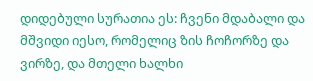დიდებული სურათია ეს: ჩვენი მდაბალი და მშვიდი იესო, რომელიც ზის ჩოჩორზე და ვირზე, და მთელი ხალხი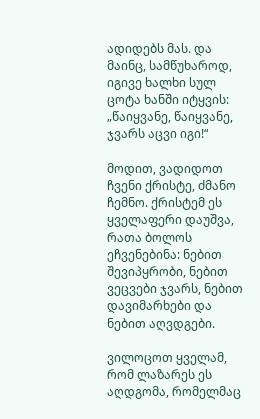ადიდებს მას. და მაინც, სამწუხაროდ, იგივე ხალხი სულ ცოტა ხანში იტყვის: „წაიყვანე, წაიყვანე, ჯვარს აცვი იგი!“

მოდით, ვადიდოთ ჩვენი ქრისტე, ძმანო ჩემნო. ქრისტემ ეს ყველაფერი დაუშვა, რათა ბოლოს ეჩვენებინა: ნებით შევიპყრობი, ნებით ვეცვები ჯვარს, ნებით დავიმარხები და ნებით აღვდგები.

ვილოცოთ ყველამ, რომ ლაზარეს ეს აღდგომა, რომელმაც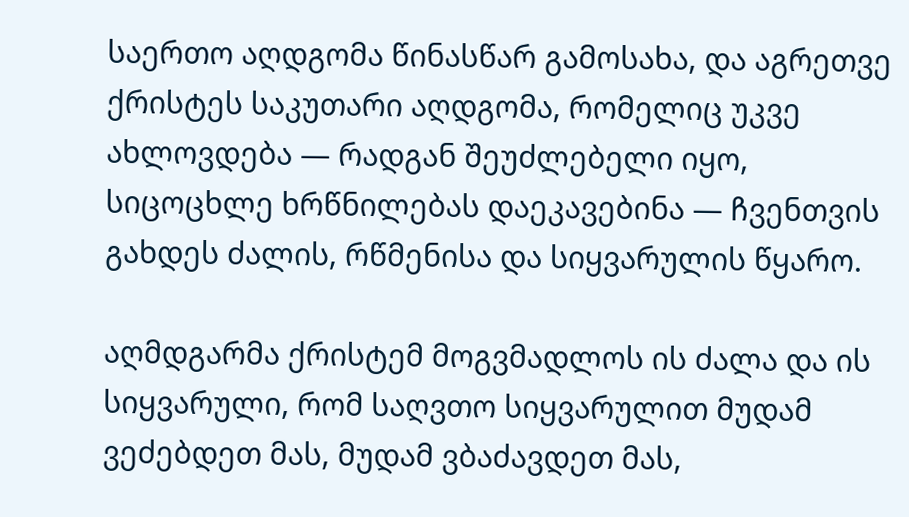საერთო აღდგომა წინასწარ გამოსახა, და აგრეთვე ქრისტეს საკუთარი აღდგომა, რომელიც უკვე ახლოვდება — რადგან შეუძლებელი იყო, სიცოცხლე ხრწნილებას დაეკავებინა — ჩვენთვის გახდეს ძალის, რწმენისა და სიყვარულის წყარო.

აღმდგარმა ქრისტემ მოგვმადლოს ის ძალა და ის სიყვარული, რომ საღვთო სიყვარულით მუდამ ვეძებდეთ მას, მუდამ ვბაძავდეთ მას,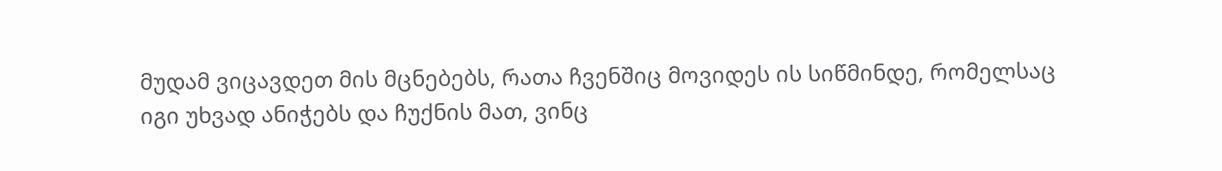მუდამ ვიცავდეთ მის მცნებებს, რათა ჩვენშიც მოვიდეს ის სიწმინდე, რომელსაც იგი უხვად ანიჭებს და ჩუქნის მათ, ვინც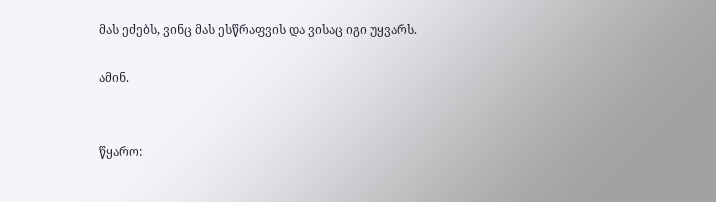მას ეძებს, ვინც მას ესწრაფვის და ვისაც იგი უყვარს.

ამინ.


წყარო: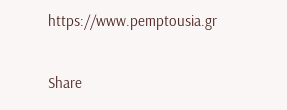https://www.pemptousia.gr

Share